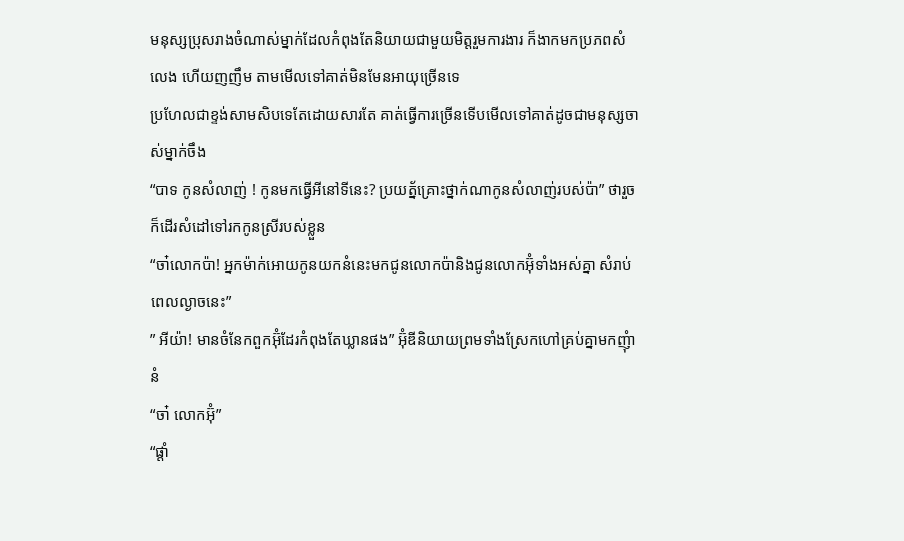មនុស្សប្រុសរាងចំណាស់ម្នាក់ដែលកំពុងតែនិយាយជាមួយមិត្តរួមការងារ ក៏ងាកមកប្រភពសំលេង ហើយញញឹម តាមមើលទៅគាត់មិនមែនអាយុច្រើនទេ
ប្រហែលជាខ្ទង់សាមសិបទេតែដោយសារតែ គាត់ធ្វើការច្រើនទើបមើលទៅគាត់ដូចជាមនុស្សចាស់ម្នាក់ចឹង
“បាទ កូនសំលាញ់ ! កូនមកធ្វើអីនៅទីនេះ? ប្រយត្ន័គ្រោះថ្នាក់ណាកូនសំលាញ់របស់ប៉ា” ថារួចក៏ដើរសំដៅទៅរកកូនស្រីរបស់ខ្លួន
“ចា៎លោកប៉ា! អ្នកម៉ាក់អោយកូនយកនំនេះមកជូនលោកប៉ានិងជូនលោកអ៊ុំទាំងអស់គ្នា សំរាប់ពេលល្ងាចនេះ”
” អីយ៉ា! មានចំនែកពួកអ៊ុំដែរកំពុងតែឃ្លានផង” អ៊ុំឌីនិយាយព្រមទាំងស្រែកហៅគ្រប់គ្នាមកញុំានំ
“ចា៎ លោកអ៊ុំ”
“ផ្តាំ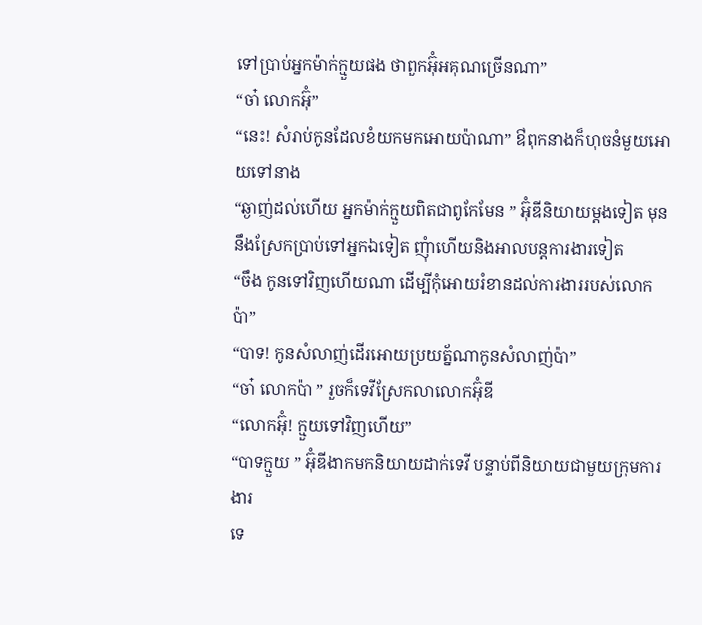ទៅប្រាប់អ្នកម៉ាក់ក្មួយផង ថាពួកអ៊ុំអគុណច្រើនណា”
“ចា៎ លោកអ៊ុំ”
“នេះ! សំរាប់កូនដែលខំយកមកអោយប៉ាណា” ឳពុកនាងក៏ហុចនំមួយអោយទៅនាង
“ឆ្ងាញ់ដល់ហើយ អ្នកម៉ាក់ក្មួយពិតជាពូកែមែន ” អ៊ុំឌីនិយាយម្តងទៀត មុននឹងស្រែកប្រាប់ទៅអ្នកឯទៀត ញុំាហើយនិងអាលបន្តការងារទៀត
“ចឹង កូនទៅវិញហើយណា ដើម្បីកុំអោយរំខានដល់ការងាររបស់លោកប៉ា”
“បាទ! កូនសំលាញ់ដើរអោយប្រយត្ន័ណាកូនសំលាញ់ប៉ា”
“ចា៎ លោកប៉ា ” រួចក៏ទេវីស្រែកលាលោកអ៊ុំឌី
“លោកអ៊ុំ! ក្មួយទៅវិញហើយ”
“បាទក្មួយ ” អ៊ុំឌីងាកមកនិយាយដាក់ទេវី បន្ទាប់ពីនិយាយជាមួយក្រុមការងារ
ទេ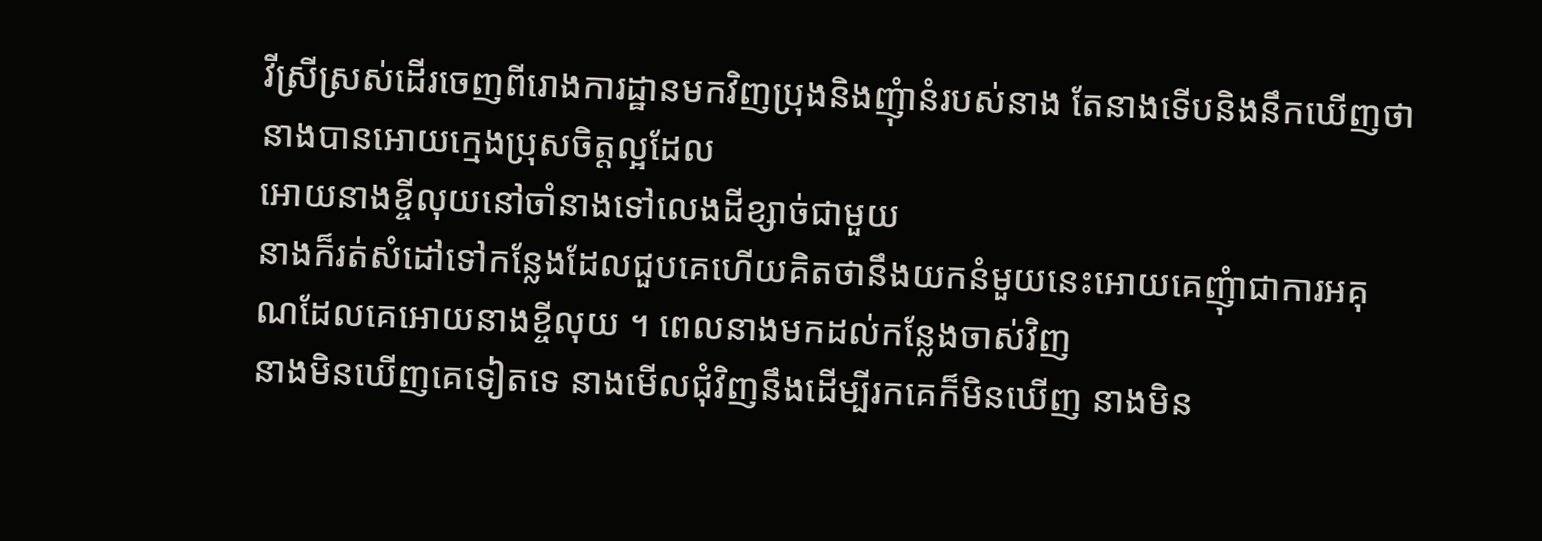វីស្រីស្រស់ដើរចេញពីរោងការដ្ឋានមកវិញប្រុងនិងញុំានំរបស់នាង តែនាងទើបនិងនឹកឃើញថា នាងបានអោយក្មេងប្រុសចិត្តល្អដែល
អោយនាងខ្ចីលុយនៅចាំនាងទៅលេងដីខ្សាច់ជាមួយ
នាងក៏រត់សំដៅទៅកន្លែងដែលជួបគេហើយគិតថានឹងយកនំមួយនេះអោយគេញុំាជាការអគុណដែលគេអោយនាងខ្ចីលុយ ។ ពេលនាងមកដល់កន្លែងចាស់វិញ
នាងមិនឃើញគេទៀតទេ នាងមើលជុំវិញនឹងដើម្បីរកគេក៏មិនឃើញ នាងមិន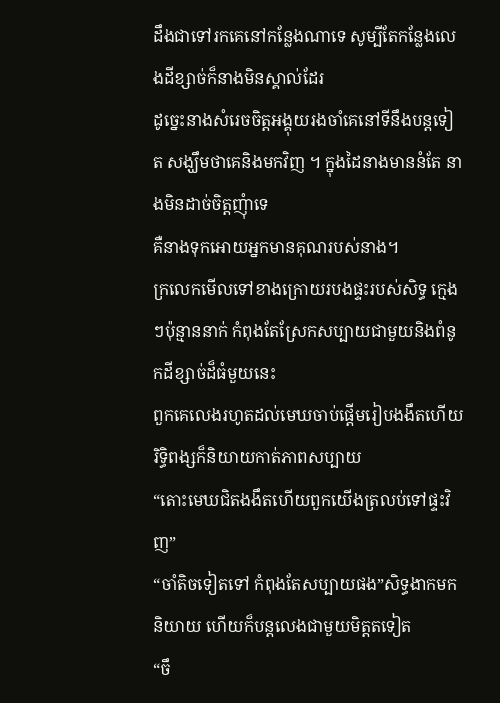ដឹងជាទៅរកគេនៅកន្លែងណាទេ សូម្បីតែកន្លែងលេងដីខ្សាច់ក៏នាងមិនស្គាល់ដែរ
ដូច្នេះនាងសំរេចចិត្តអង្គុយរងចាំគេនៅទីនឹងបន្តទៀត សង្ឃឹមថាគេនិងមកវិញ ។ ក្នុងដៃនាងមាននំតែ នាងមិនដាច់ចិត្តញុំាទេ
គឺនាងទុកអោយអ្នកមានគុណរបស់នាង។
ក្រលេកមើលទៅខាងក្រោយរបងផ្ទះរបស់សិទ្ធ ក្មេងៗប៉ុន្មាននាក់ កំពុងតែស្រែកសប្បាយជាមួយនិងពំនូកដីខ្សាច់ដ៏ធំមួយនេះ
ពួកគេលេងរហូតដល់មេឃចាប់ផ្តើមរៀបងងឹតហើយ រិទ្ធិពង្សក៏និយាយកាត់ភាពសប្បាយ
“តោះមេឃជិតងងឹតហើយពួកយើងត្រលប់ទៅផ្ទះវិញ”
“ចាំតិចទៀតទៅ កំពុងតែសប្បាយផង”សិទ្ធងាកមកនិយាយ ហើយក៏បន្តលេងជាមួយមិត្តតទៀត
“ចឹ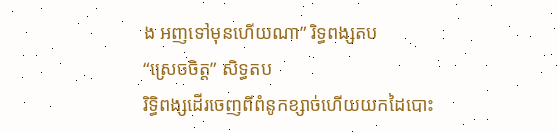ង អញទៅមុនហើយណា” រិទ្ធពង្សតប
“ស្រេចចិត្ត” សិទ្ធតប
រិទ្ធិពង្សដើរចេញពីពំនូកខ្សាច់ហើយយកដៃបោះ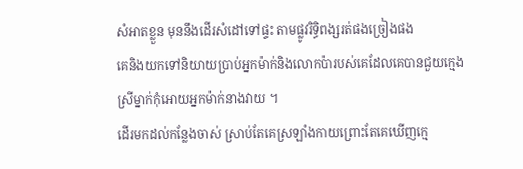សំអាតខ្លួន មុននឹងដើរសំដៅទៅផ្ទះ តាមផ្លូវរិទ្ធិពង្សរត់ផងច្រៀងផង
គេនិងយកទៅនិយាយប្រាប់អ្នកម៉ាក់និងលោកប៉ារបស់គេដែលគេបានជួយក្មេងស្រីម្នាក់កុំអោយអ្នកម៉ាក់នាងវាយ ។
ដើរមកដល់កន្លែងចាស់ ស្រាប់តែគេស្រឡាំងកាយព្រោះតែគេឃើញក្មេ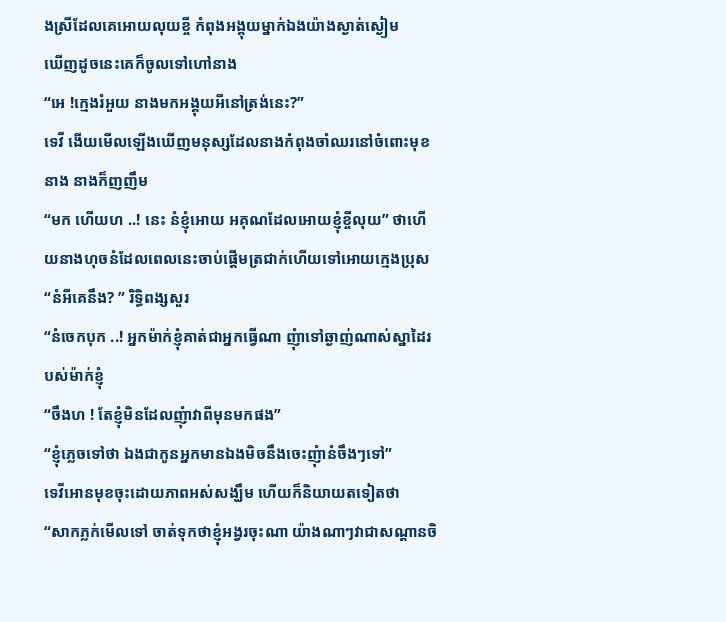ងស្រីដែលគេអោយលុយខ្ចី កំពុងអង្គុយម្នាក់ឯងយ៉ាងស្ងាត់ស្ងៀម
ឃើញដូចនេះគេក៏ចូលទៅហៅនាង
“អេ !ក្មេងរំអួយ នាងមកអង្គុយអីនៅត្រង់នេះ?”
ទេវី ងើយមើលឡើងឃើញមនុស្សដែលនាងកំពុងចាំឈរនៅចំពោះមុខនាង នាងក៏ញញឹម
“មក ហើយហ ..! នេះ នំខ្ញុំអោយ អគុណដែលអោយខ្ញុំខ្ចីលុយ” ថាហើយនាងហុចនំដែលពេលនេះចាប់ផ្តើមត្រជាក់ហើយទៅអោយក្មេងប្រុស
“នំអីគេនឹង? ” រិទ្ធិពង្សសួរ
“នំចេកបុក ..! អ្នកម៉ាក់ខ្ញុំគាត់ជាអ្នកធ្វើណា ញុំាទៅឆ្ងាញ់ណាស់ស្នាដៃរបស់ម៉ាក់ខ្ញុំ
“ចឹងហ ! តែខ្ញុំមិនដែលញុំាវាពីមុនមកផង”
“ខ្ញុំភ្លេចទៅថា ឯងជាកូនអ្នកមានឯងមិចនឹងចេះញុំានំចឹងៗទៅ”
ទេវីអោនមុខចុះដោយភាពអស់សង្ឃឹម ហើយក៏និយាយតទៀតថា
“សាកភ្លក់មើលទៅ ចាត់ទុកថាខ្ញុំអង្វរចុះណា យ៉ាងណាៗវាជាសណ្តានចិ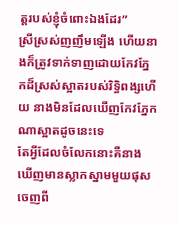ត្តរបស់ខ្ញុំចំពោះឯងដែរ”
ស្រីស្រស់ញញឹមឡើង ហើយនាងក៏ត្រូវទាក់ទាញដោយកែវភ្នែកដ៏ស្រស់ស្អាតរបស់រិទ្ធិពង្សហើយ នាងមិនដែលឃើញកែវភ្នែកណាស្អាតដូចនេះទេ
តែអ្វីដែលចំលែកនោះគឺនាងឃើញមានស្លាកស្នាមមួយផុសចេញពី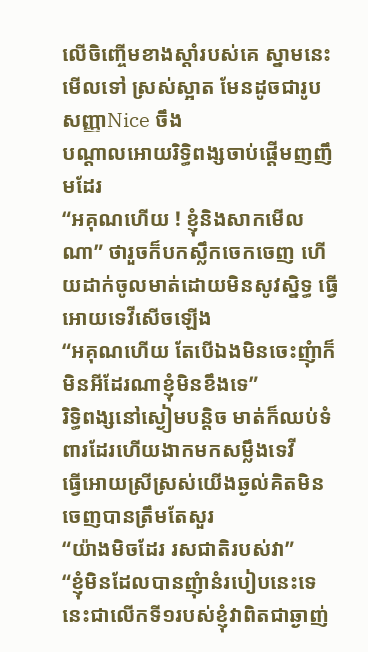លើចិញ្ចើមខាងស្តាំរបស់គេ ស្នាមនេះមើលទៅ ស្រស់ស្អាត មែនដូចជារូបសញ្ញាNice ចឹង
បណ្តាលអោយរិទ្ធិពង្សចាប់ផ្តើមញញឹមដែរ
“អគុណហើយ ! ខ្ញុំនិងសាកមើលណា” ថារួចក៏បកស្លឹកចេកចេញ ហើយដាក់ចូលមាត់ដោយមិនសូវស្និទ្ធ ធ្វើអោយទេវីសើចឡើង
“អគុណហើយ តែបើឯងមិនចេះញុំាក៏មិនអីដែរណាខ្ញុំមិនខឹងទេ”
រិទ្ធិពង្សនៅស្ងៀមបន្តិច មាត់ក៏ឈប់ទំពារដែរហើយងាកមកសម្លឹងទេវី
ធ្វើអោយស្រីស្រស់យើងឆ្ងល់គិតមិនចេញបានត្រឹមតែសួរ
“យ៉ាងមិចដែរ រសជាតិរបស់វា”
“ខ្ញុំមិនដែលបានញុំានំរបៀបនេះទេ នេះជាលើកទី១របស់ខ្ញុំវាពិតជាឆ្ងាញ់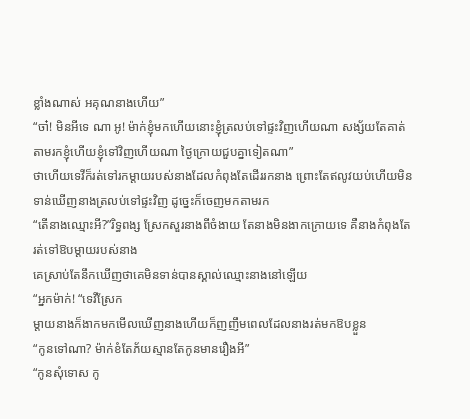ខ្លាំងណាស់ អគុណនាងហើយ”
“ចា៎! មិនអីទេ ណា អូ! ម៉ាក់ខ្ញុំមកហើយនោះខ្ញុំត្រលប់ទៅផ្ទះវិញហើយណា សង្ស័យតែគាត់តាមរកខ្ញុំហើយខ្ញុំទៅវិញហើយណា ថ្ងៃក្រោយជួបគ្នាទៀតណា”
ថាហើយទេវីក៏រត់ទៅរកម្តាយរបស់នាងដែលកំពុងតែដើររកនាង ព្រោះតែឥលូវយប់ហើយមិនទាន់ឃើញនាងត្រលប់ទៅផ្ទះវិញ ដូច្នេះក៏ចេញមកតាមរក
“តើនាងឈ្មោះអី?”រិទ្ធពង្ស ស្រែកសួរនាងពីចំងាយ តែនាងមិនងាកក្រោយទេ គឺនាងកំពុងតែរត់ទៅឱបម្តាយរបស់នាង
គេស្រាប់តែនឹកឃើញថាគេមិនទាន់បានស្គាល់ឈ្មោះនាងនៅឡើយ
“អ្នកម៉ាក់! “ទេវីស្រែក
ម្តាយនាងក៏ងាកមកមើលឃើញនាងហើយក៏ញញឹមពេលដែលនាងរត់មកឱបខ្លួន
“កូនទៅណា? ម៉ាក់ខំតែភ័យស្មានតែកូនមានរឿងអី”
“កូនសុំទោស កូ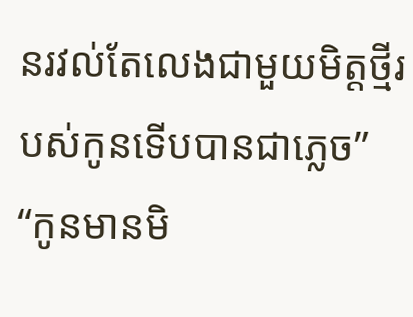នរវល់តែលេងជាមួយមិត្តថ្មីរបស់កូនទើបបានជាភ្លេច”
“កូនមានមិ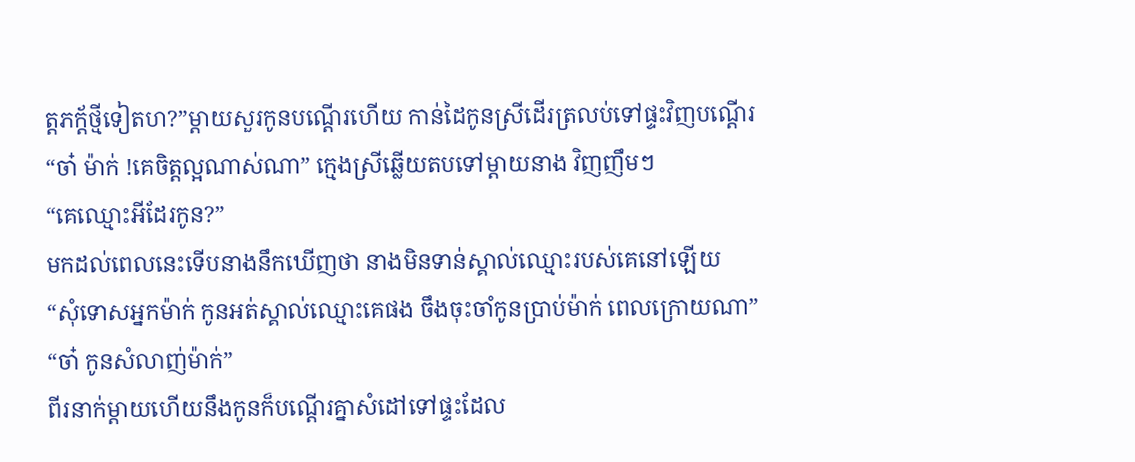ត្តភក្ត័ថ្មីទៀតហ?”ម្តាយសួរកូនបណ្តើរហើយ កាន់ដៃកូនស្រីដើរត្រលប់ទៅផ្ទះវិញបណ្តើរ
“ចា៎ ម៉ាក់ !គេចិត្តល្អណាស់ណា” ក្មេងស្រីឆ្លើយតបទៅម្តាយនាង វិញញឹមៗ
“គេឈ្មោះអីដែរកូន?”
មកដល់ពេលនេះទើបនាងនឹកឃើញថា នាងមិនទាន់ស្គាល់ឈ្មោះរបស់គេនៅឡើយ
“សុំទោសអ្នកម៉ាក់ កូនអត់ស្គាល់ឈ្មោះគេផង ចឹងចុះចាំកូនប្រាប់ម៉ាក់ ពេលក្រោយណា”
“ចា៎ កូនសំលាញ់ម៉ាក់”
ពីរនាក់ម្តាយហើយនឹងកូនក៏បណ្តើរគ្នាសំដៅទៅផ្ទះដែល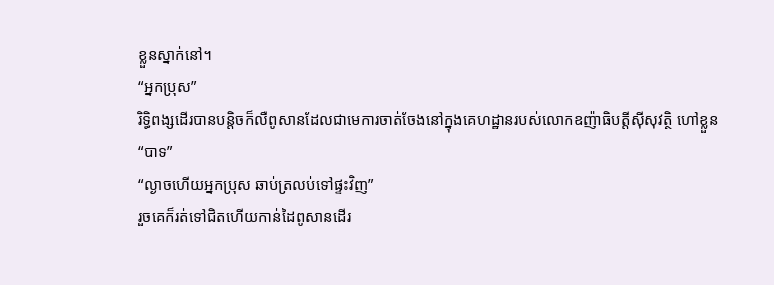ខ្លួនស្នាក់នៅ។
“អ្នកប្រុស”
រិទ្ធិពង្សដើរបានបន្តិចក៏លឺពូសានដែលជាមេការចាត់ចែងនៅក្នុងគេហដ្ឋានរបស់លោកឧញ៉ាធិបត្តីស៊ីសុវត្ថិ ហៅខ្លួន
“បាទ”
“ល្ងាចហើយអ្នកប្រុស ឆាប់ត្រលប់ទៅផ្ទះវិញ”
រួចគេក៏រត់ទៅជិតហើយកាន់ដៃពូសានដើរ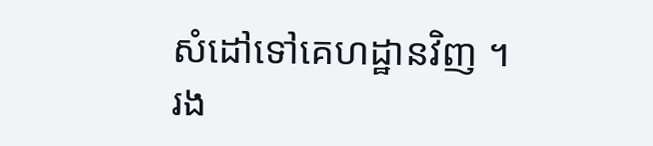សំដៅទៅគេហដ្ឋានវិញ ។
រង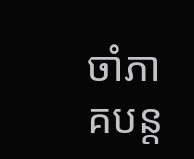ចាំភាគបន្ត